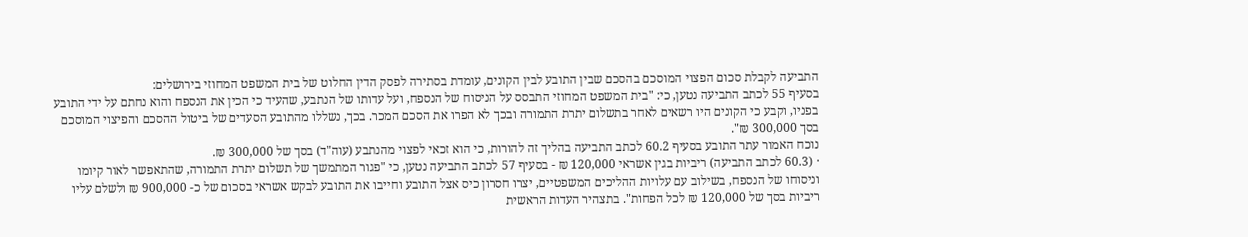התביעה לקבלת סכום הפצוי המוסכם בהסכם שבין התובע לבין הקונים, עומדת בסתירה לפסק הדין החלוט של בית המשפט המחוזי בירושלים:
בסעיף 55 לכתב התביעה נטען, כי: "בית המשפט המחוזי התבסס על הניסוח של הנספח, ועל עדותו של הנתבע, שהעיד כי הכין את הנספח והוא נחתם על ידי התובע בפניו, וקבע כי הקונים היו רשאים לאחר בתשלום יתרת התמורה ובכך לא הפרו את הסכם המכר. בכך, נשללו מהתובע הסעדים של ביטול ההסכם והפיצוי המוסכם בסך 300,000 ₪".
נוכח האמור עתר התובע בסעיף 60.2 לכתב התביעה בהליך זה להורות, כי הוא זכאי לפצוי מהנתבע (עוה"ד) בסך של 300,000 ₪.
· (60.3 לכתב התביעה) ריביות בגין אשראי 120,000 ₪ - בסעיף 57 לכתב התביעה נטען, כי "פגור המתמשך של תשלום יתרת התמורה, שהתאפשר לאור קיומו וניסוחו של הנספח, בשילוב עם עלויות ההליכים המשפטיים, יצרו חסרון כיס אצל התובע וחייבו את התובע לבקש אשראי בסכום של כ- 900,000 ₪ ולשלם עליו ריביות בסך של 120,000 ₪ לכל הפחות". בתצהיר העדות הראשית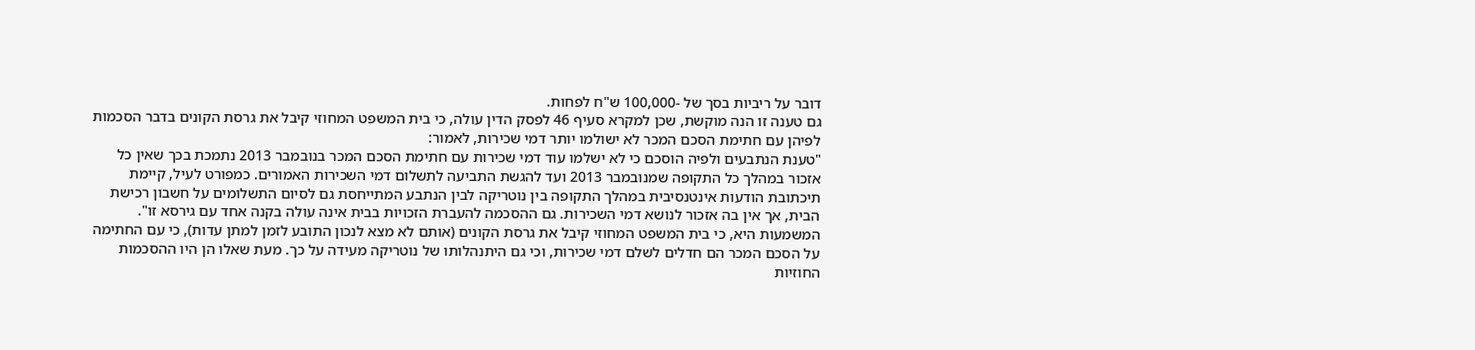דובר על ריביות בסך של -100,000 ש"ח לפחות.
גם טענה זו הנה מוקשת, שכן למקרא סעיף 46 לפסק הדין עולה, כי בית המשפט המחוזי קיבל את גרסת הקונים בדבר הסכמות לפיהן עם חתימת הסכם המכר לא ישולמו יותר דמי שכירות, לאמור:
"טענת הנתבעים ולפיה הוסכם כי לא ישלמו עוד דמי שכירות עם חתימת הסכם המכר בנובמבר 2013 נתמכת בכך שאין כל אזכור במהלך כל התקופה שמנובמבר 2013 ועד להגשת התביעה לתשלום דמי השכירות האמורים. כמפורט לעיל, קיימת תיכתובת הודעות אינטנסיבית במהלך התקופה בין נוטריקה לבין הנתבע המתייחסת גם לסיום התשלומים על חשבון רכישת הבית, אך אין בה אזכור לנושא דמי השכירות. גם ההסכמה להעברת הזכויות בבית אינה עולה בקנה אחד עם גירסא זו".
המשמעות היא, כי בית המשפט המחוזי קיבל את גרסת הקונים (אותם לא מצא לנכון התובע לזמן למתן עדות), כי עם החתימה על הסכם המכר הם חדלים לשלם דמי שכירות, וכי גם היתנהלותו של נוטריקה מעידה על כך. מעת שאלו הן היו ההסכמות החוזיות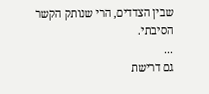שבין הצדדים, הרי שנותק הקשר הסיבתי.
...
גם דרישת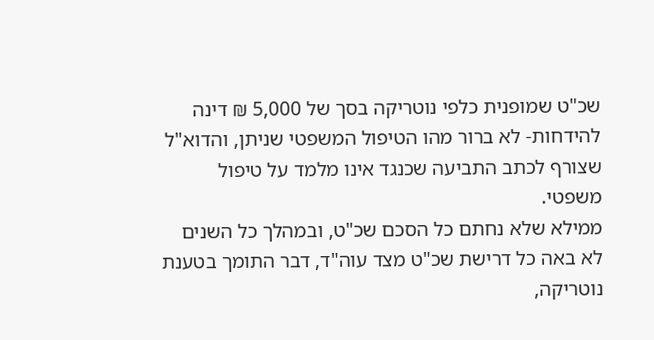שכ"ט שמופנית כלפי נוטריקה בסך של 5,000 ₪ דינה להידחות- לא ברור מהו הטיפול המשפטי שניתן, והדוא"ל שצורף לכתב התביעה שכנגד אינו מלמד על טיפול משפטי.
ממילא שלא נחתם כל הסכם שכ"ט, ובמהלך כל השנים לא באה כל דרישת שכ"ט מצד עוה"ד, דבר התומך בטענת נוטריקה,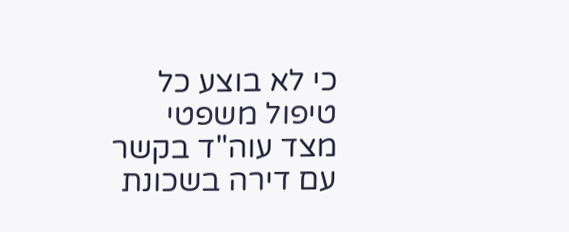כי לא בוצע כל טיפול משפטי מצד עוה"ד בקשר עם דירה בשכונת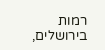רמות בירושלים,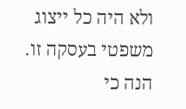ולא היה כל ייצוג משפטי בעסקה זו.
הנה כי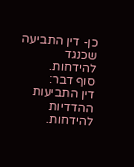כן- דין התביעה שכנגד להידחות.
סוף דבר:
דין התביעות ההדדיות להידחות.